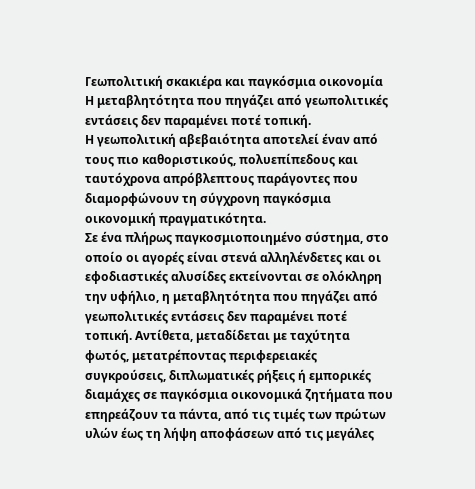Γεωπολιτική σκακιέρα και παγκόσμια οικονομία
Η μεταβλητότητα που πηγάζει από γεωπολιτικές εντάσεις δεν παραμένει ποτέ τοπική.
Η γεωπολιτική αβεβαιότητα αποτελεί έναν από τους πιο καθοριστικούς, πολυεπίπεδους και ταυτόχρονα απρόβλεπτους παράγοντες που διαμορφώνουν τη σύγχρονη παγκόσμια οικονομική πραγματικότητα.
Σε ένα πλήρως παγκοσμιοποιημένο σύστημα, στο οποίο οι αγορές είναι στενά αλληλένδετες και οι εφοδιαστικές αλυσίδες εκτείνονται σε ολόκληρη την υφήλιο, η μεταβλητότητα που πηγάζει από γεωπολιτικές εντάσεις δεν παραμένει ποτέ τοπική. Αντίθετα, μεταδίδεται με ταχύτητα φωτός, μετατρέποντας περιφερειακές συγκρούσεις, διπλωματικές ρήξεις ή εμπορικές διαμάχες σε παγκόσμια οικονομικά ζητήματα που επηρεάζουν τα πάντα, από τις τιμές των πρώτων υλών έως τη λήψη αποφάσεων από τις μεγάλες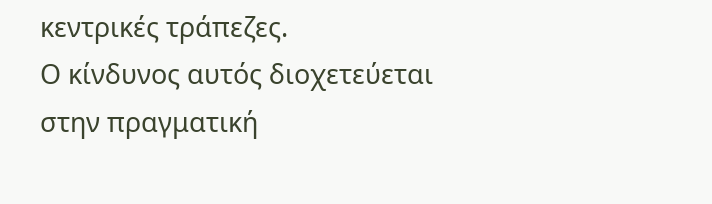κεντρικές τράπεζες.
Ο κίνδυνος αυτός διοχετεύεται στην πραγματική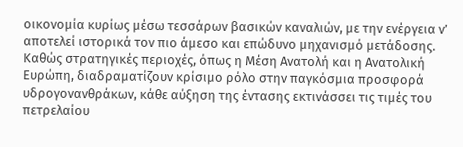οικονομία κυρίως μέσω τεσσάρων βασικών καναλιών, με την ενέργεια ν’ αποτελεί ιστορικά τον πιο άμεσο και επώδυνο μηχανισμό μετάδοσης. Καθώς στρατηγικές περιοχές, όπως η Μέση Ανατολή και η Ανατολική Ευρώπη, διαδραματίζουν κρίσιμο ρόλο στην παγκόσμια προσφορά υδρογονανθράκων, κάθε αύξηση της έντασης εκτινάσσει τις τιμές του πετρελαίου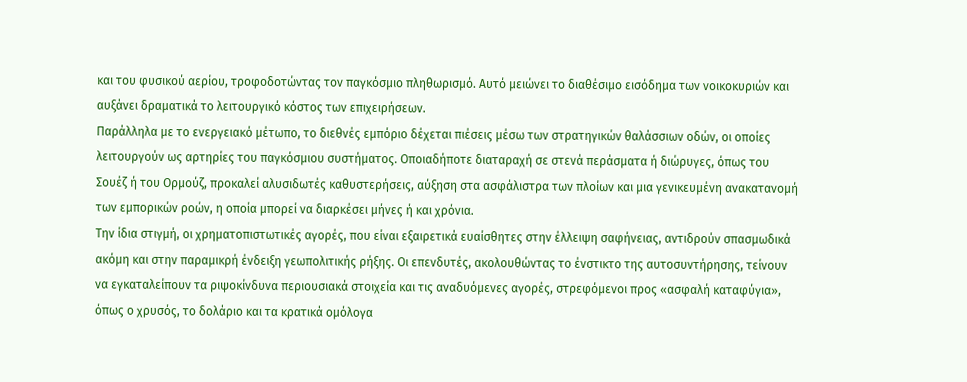και του φυσικού αερίου, τροφοδοτώντας τον παγκόσμιο πληθωρισμό. Αυτό μειώνει το διαθέσιμο εισόδημα των νοικοκυριών και αυξάνει δραματικά το λειτουργικό κόστος των επιχειρήσεων.
Παράλληλα με το ενεργειακό μέτωπο, το διεθνές εμπόριο δέχεται πιέσεις μέσω των στρατηγικών θαλάσσιων οδών, οι οποίες λειτουργούν ως αρτηρίες του παγκόσμιου συστήματος. Οποιαδήποτε διαταραχή σε στενά περάσματα ή διώρυγες, όπως του Σουέζ ή του Ορμούζ, προκαλεί αλυσιδωτές καθυστερήσεις, αύξηση στα ασφάλιστρα των πλοίων και μια γενικευμένη ανακατανομή των εμπορικών ροών, η οποία μπορεί να διαρκέσει μήνες ή και χρόνια.
Την ίδια στιγμή, οι χρηματοπιστωτικές αγορές, που είναι εξαιρετικά ευαίσθητες στην έλλειψη σαφήνειας, αντιδρούν σπασμωδικά ακόμη και στην παραμικρή ένδειξη γεωπολιτικής ρήξης. Οι επενδυτές, ακολουθώντας το ένστικτο της αυτοσυντήρησης, τείνουν να εγκαταλείπουν τα ριψοκίνδυνα περιουσιακά στοιχεία και τις αναδυόμενες αγορές, στρεφόμενοι προς «ασφαλή καταφύγια», όπως ο χρυσός, το δολάριο και τα κρατικά ομόλογα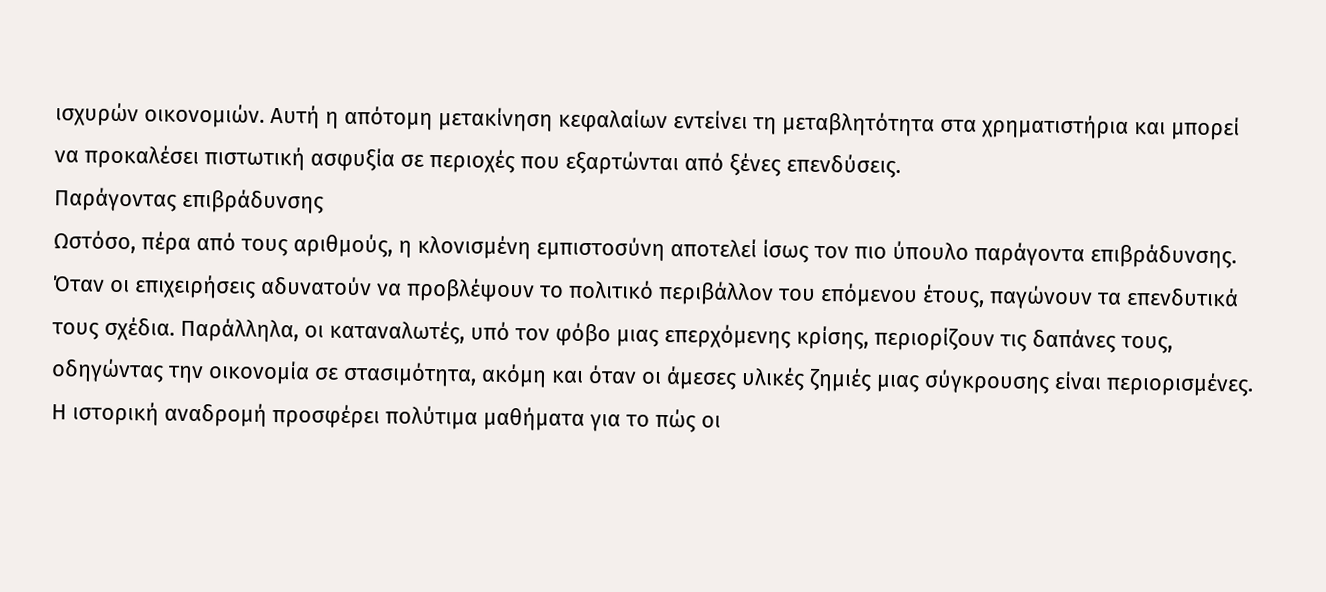ισχυρών οικονομιών. Αυτή η απότομη μετακίνηση κεφαλαίων εντείνει τη μεταβλητότητα στα χρηματιστήρια και μπορεί να προκαλέσει πιστωτική ασφυξία σε περιοχές που εξαρτώνται από ξένες επενδύσεις.
Παράγοντας επιβράδυνσης
Ωστόσο, πέρα από τους αριθμούς, η κλονισμένη εμπιστοσύνη αποτελεί ίσως τον πιο ύπουλο παράγοντα επιβράδυνσης. Όταν οι επιχειρήσεις αδυνατούν να προβλέψουν το πολιτικό περιβάλλον του επόμενου έτους, παγώνουν τα επενδυτικά τους σχέδια. Παράλληλα, οι καταναλωτές, υπό τον φόβο μιας επερχόμενης κρίσης, περιορίζουν τις δαπάνες τους, οδηγώντας την οικονομία σε στασιμότητα, ακόμη και όταν οι άμεσες υλικές ζημιές μιας σύγκρουσης είναι περιορισμένες.
Η ιστορική αναδρομή προσφέρει πολύτιμα μαθήματα για το πώς οι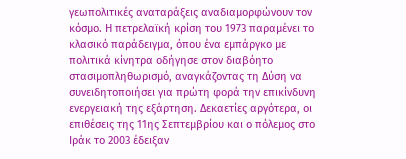γεωπολιτικές αναταράξεις αναδιαμορφώνουν τον κόσμο. Η πετρελαϊκή κρίση του 1973 παραμένει το κλασικό παράδειγμα, όπου ένα εμπάργκο με πολιτικά κίνητρα οδήγησε στον διαβόητο στασιμοπληθωρισμό, αναγκάζοντας τη Δύση να συνειδητοποιήσει για πρώτη φορά την επικίνδυνη ενεργειακή της εξάρτηση. Δεκαετίες αργότερα, οι επιθέσεις της 11ης Σεπτεμβρίου και ο πόλεμος στο Ιράκ το 2003 έδειξαν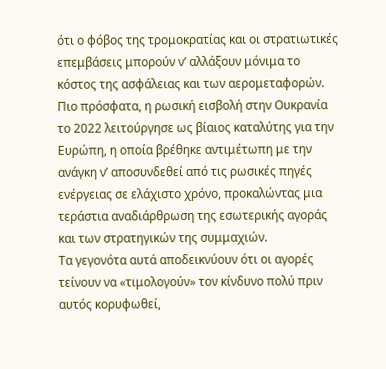ότι ο φόβος της τρομοκρατίας και οι στρατιωτικές επεμβάσεις μπορούν ν’ αλλάξουν μόνιμα το κόστος της ασφάλειας και των αερομεταφορών.
Πιο πρόσφατα, η ρωσική εισβολή στην Ουκρανία το 2022 λειτούργησε ως βίαιος καταλύτης για την Ευρώπη, η οποία βρέθηκε αντιμέτωπη με την ανάγκη ν’ αποσυνδεθεί από τις ρωσικές πηγές ενέργειας σε ελάχιστο χρόνο, προκαλώντας μια τεράστια αναδιάρθρωση της εσωτερικής αγοράς και των στρατηγικών της συμμαχιών.
Τα γεγονότα αυτά αποδεικνύουν ότι οι αγορές τείνουν να «τιμολογούν» τον κίνδυνο πολύ πριν αυτός κορυφωθεί,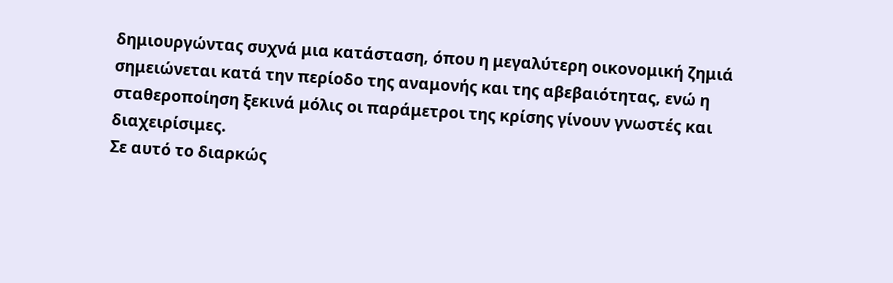δημιουργώντας συχνά μια κατάσταση, όπου η μεγαλύτερη οικονομική ζημιά σημειώνεται κατά την περίοδο της αναμονής και της αβεβαιότητας, ενώ η σταθεροποίηση ξεκινά μόλις οι παράμετροι της κρίσης γίνουν γνωστές και διαχειρίσιμες.
Σε αυτό το διαρκώς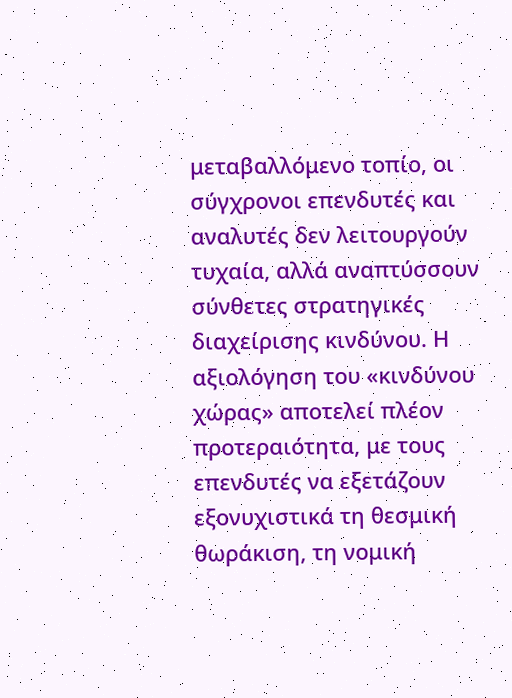μεταβαλλόμενο τοπίο, οι σύγχρονοι επενδυτές και αναλυτές δεν λειτουργούν τυχαία, αλλά αναπτύσσουν σύνθετες στρατηγικές διαχείρισης κινδύνου. Η αξιολόγηση του «κινδύνου χώρας» αποτελεί πλέον προτεραιότητα, με τους επενδυτές να εξετάζουν εξονυχιστικά τη θεσμική θωράκιση, τη νομική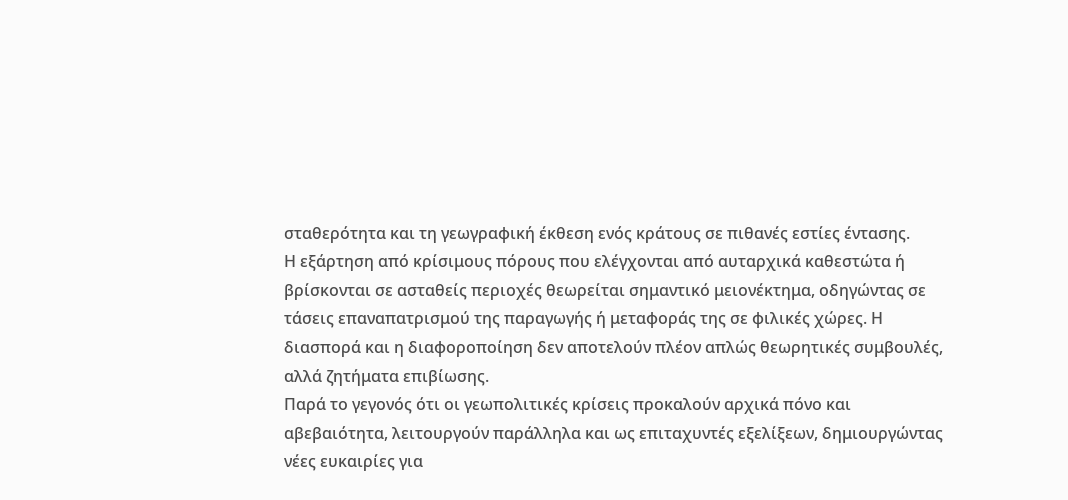σταθερότητα και τη γεωγραφική έκθεση ενός κράτους σε πιθανές εστίες έντασης.
Η εξάρτηση από κρίσιμους πόρους που ελέγχονται από αυταρχικά καθεστώτα ή βρίσκονται σε ασταθείς περιοχές θεωρείται σημαντικό μειονέκτημα, οδηγώντας σε τάσεις επαναπατρισμού της παραγωγής ή μεταφοράς της σε φιλικές χώρες. Η διασπορά και η διαφοροποίηση δεν αποτελούν πλέον απλώς θεωρητικές συμβουλές, αλλά ζητήματα επιβίωσης.
Παρά το γεγονός ότι οι γεωπολιτικές κρίσεις προκαλούν αρχικά πόνο και αβεβαιότητα, λειτουργούν παράλληλα και ως επιταχυντές εξελίξεων, δημιουργώντας νέες ευκαιρίες για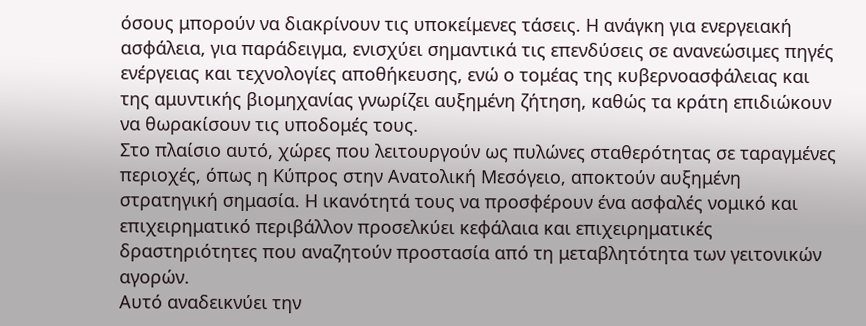όσους μπορούν να διακρίνουν τις υποκείμενες τάσεις. Η ανάγκη για ενεργειακή ασφάλεια, για παράδειγμα, ενισχύει σημαντικά τις επενδύσεις σε ανανεώσιμες πηγές ενέργειας και τεχνολογίες αποθήκευσης, ενώ ο τομέας της κυβερνοασφάλειας και της αμυντικής βιομηχανίας γνωρίζει αυξημένη ζήτηση, καθώς τα κράτη επιδιώκουν να θωρακίσουν τις υποδομές τους.
Στο πλαίσιο αυτό, χώρες που λειτουργούν ως πυλώνες σταθερότητας σε ταραγμένες περιοχές, όπως η Κύπρος στην Ανατολική Μεσόγειο, αποκτούν αυξημένη στρατηγική σημασία. Η ικανότητά τους να προσφέρουν ένα ασφαλές νομικό και επιχειρηματικό περιβάλλον προσελκύει κεφάλαια και επιχειρηματικές δραστηριότητες που αναζητούν προστασία από τη μεταβλητότητα των γειτονικών αγορών.
Αυτό αναδεικνύει την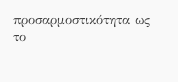προσαρμοστικότητα ως το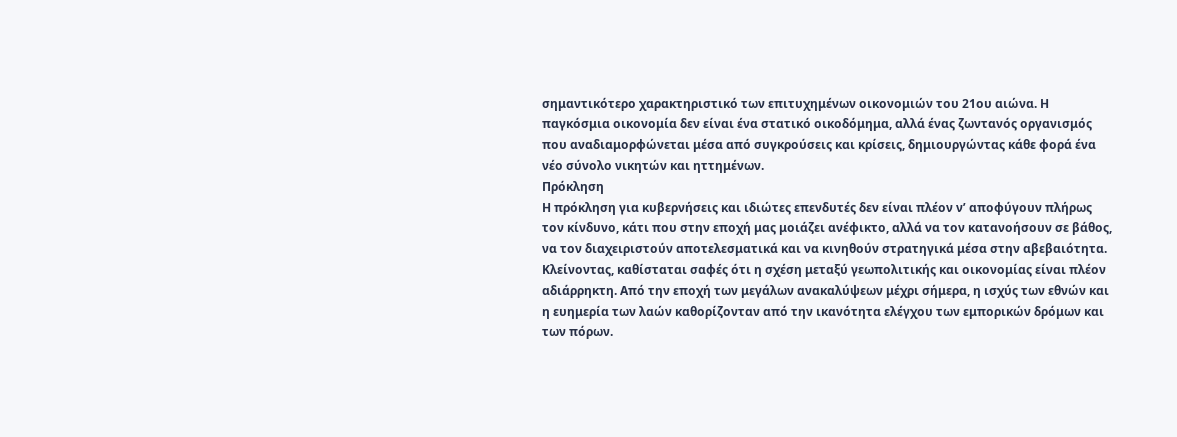σημαντικότερο χαρακτηριστικό των επιτυχημένων οικονομιών του 21ου αιώνα. Η παγκόσμια οικονομία δεν είναι ένα στατικό οικοδόμημα, αλλά ένας ζωντανός οργανισμός που αναδιαμορφώνεται μέσα από συγκρούσεις και κρίσεις, δημιουργώντας κάθε φορά ένα νέο σύνολο νικητών και ηττημένων.
Πρόκληση
Η πρόκληση για κυβερνήσεις και ιδιώτες επενδυτές δεν είναι πλέον ν’ αποφύγουν πλήρως τον κίνδυνο, κάτι που στην εποχή μας μοιάζει ανέφικτο, αλλά να τον κατανοήσουν σε βάθος, να τον διαχειριστούν αποτελεσματικά και να κινηθούν στρατηγικά μέσα στην αβεβαιότητα.
Κλείνοντας, καθίσταται σαφές ότι η σχέση μεταξύ γεωπολιτικής και οικονομίας είναι πλέον αδιάρρηκτη. Από την εποχή των μεγάλων ανακαλύψεων μέχρι σήμερα, η ισχύς των εθνών και η ευημερία των λαών καθορίζονταν από την ικανότητα ελέγχου των εμπορικών δρόμων και των πόρων.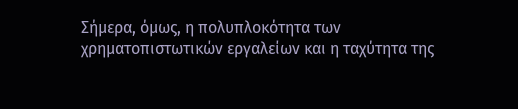Σήμερα, όμως, η πολυπλοκότητα των χρηματοπιστωτικών εργαλείων και η ταχύτητα της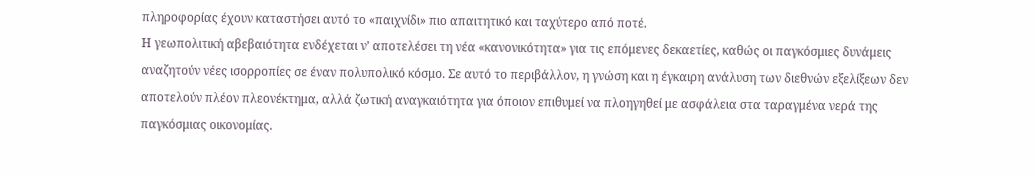πληροφορίας έχουν καταστήσει αυτό το «παιχνίδι» πιο απαιτητικό και ταχύτερο από ποτέ.
Η γεωπολιτική αβεβαιότητα ενδέχεται ν’ αποτελέσει τη νέα «κανονικότητα» για τις επόμενες δεκαετίες, καθώς οι παγκόσμιες δυνάμεις αναζητούν νέες ισορροπίες σε έναν πολυπολικό κόσμο. Σε αυτό το περιβάλλον, η γνώση και η έγκαιρη ανάλυση των διεθνών εξελίξεων δεν αποτελούν πλέον πλεονέκτημα, αλλά ζωτική αναγκαιότητα για όποιον επιθυμεί να πλοηγηθεί με ασφάλεια στα ταραγμένα νερά της παγκόσμιας οικονομίας.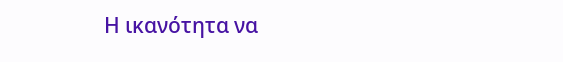Η ικανότητα να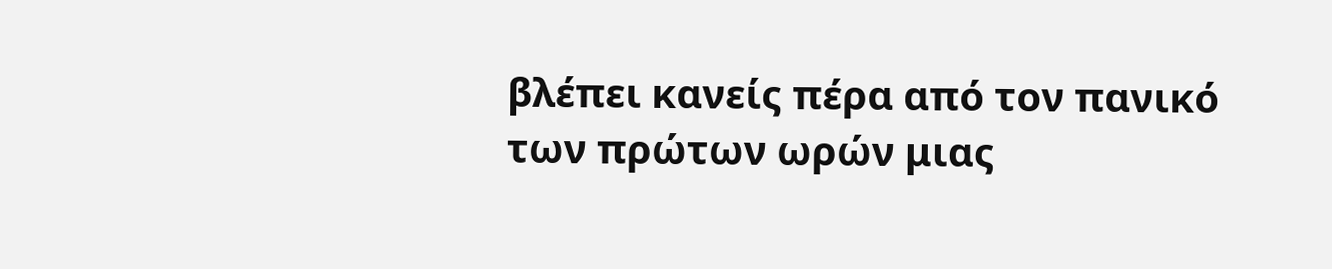βλέπει κανείς πέρα από τον πανικό των πρώτων ωρών μιας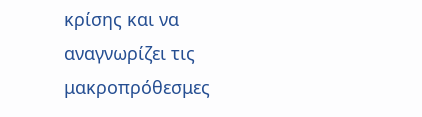κρίσης και να αναγνωρίζει τις μακροπρόθεσμες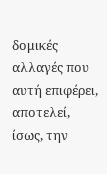δομικές αλλαγές που αυτή επιφέρει, αποτελεί, ίσως, την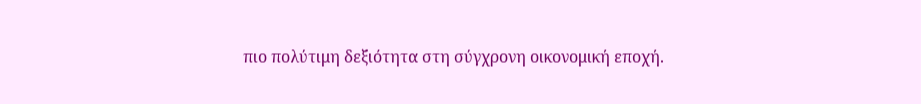πιο πολύτιμη δεξιότητα στη σύγχρονη οικονομική εποχή.